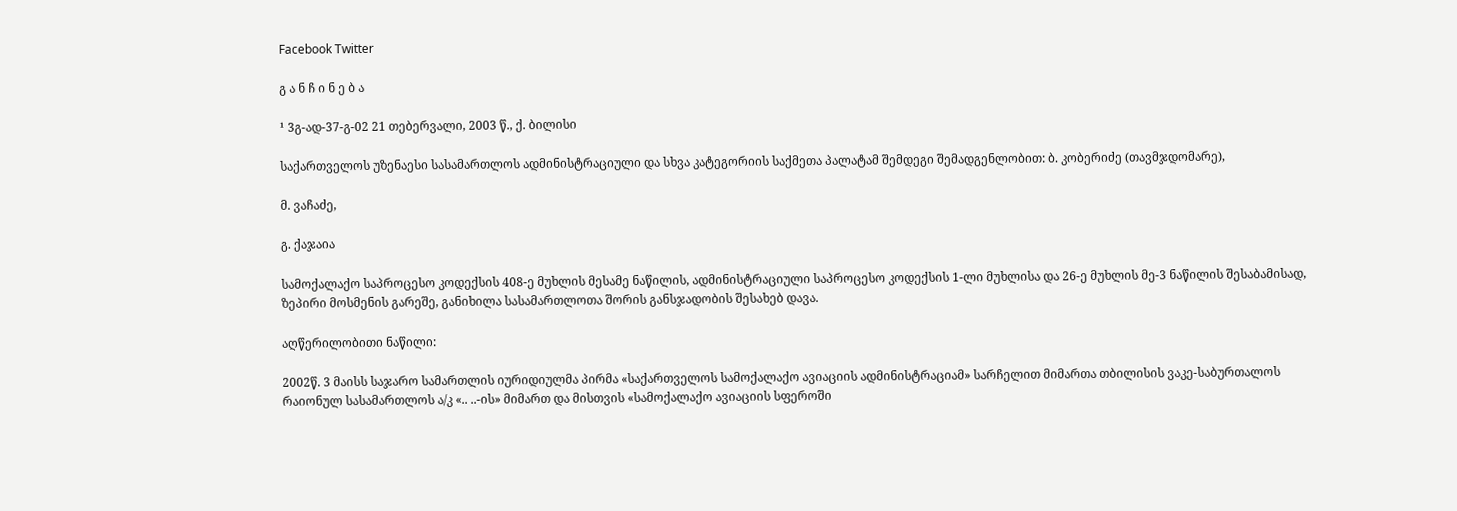Facebook Twitter

გ ა ნ ჩ ი ნ ე ბ ა

¹ 3გ-ად-37-გ-02 21 თებერვალი, 2003 წ., ქ. ბილისი

საქართველოს უზენაესი სასამართლოს ადმინისტრაციული და სხვა კატეგორიის საქმეთა პალატამ შემდეგი შემადგენლობით: ბ. კობერიძე (თავმჯდომარე),

მ. ვაჩაძე,

გ. ქაჯაია

სამოქალაქო საპროცესო კოდექსის 408-ე მუხლის მესამე ნაწილის, ადმინისტრაციული საპროცესო კოდექსის 1-ლი მუხლისა და 26-ე მუხლის მე-3 ნაწილის შესაბამისად, ზეპირი მოსმენის გარეშე, განიხილა სასამართლოთა შორის განსჯადობის შესახებ დავა.

აღწერილობითი ნაწილი:

2002წ. 3 მაისს საჯარო სამართლის იურიდიულმა პირმა «საქართველოს სამოქალაქო ავიაციის ადმინისტრაციამ» სარჩელით მიმართა თბილისის ვაკე-საბურთალოს რაიონულ სასამართლოს ა/კ «.. ..-ის» მიმართ და მისთვის «სამოქალაქო ავიაციის სფეროში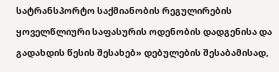სატრანსპორტო საქმიანობის რეგულირების ყოველწლიური საფასურის ოდენობის დადგენისა და გადახდის წესის შესახებ» დებულების შესაბამისად,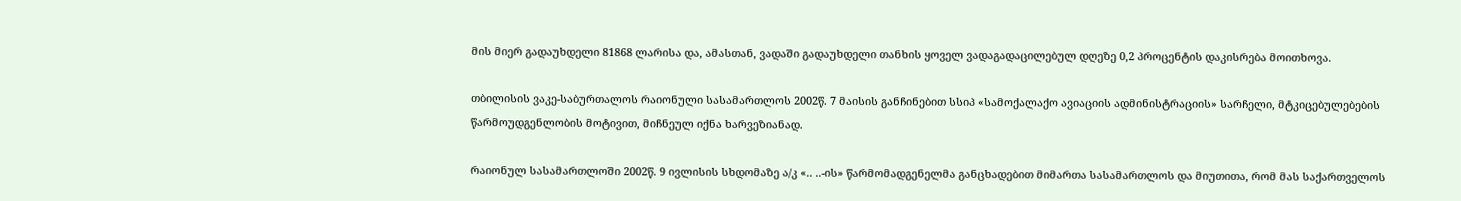მის მიერ გადაუხდელი 81868 ლარისა და, ამასთან, ვადაში გადაუხდელი თანხის ყოველ ვადაგადაცილებულ დღეზე 0,2 პროცენტის დაკისრება მოითხოვა.

თბილისის ვაკე-საბურთალოს რაიონული სასამართლოს 2002წ. 7 მაისის განჩინებით სსიპ «სამოქალაქო ავიაციის ადმინისტრაციის» სარჩელი, მტკიცებულებების წარმოუდგენლობის მოტივით, მიჩნეულ იქნა ხარვეზიანად.

რაიონულ სასამართლოში 2002წ. 9 ივლისის სხდომაზე ა/კ «.. ..-ის» წარმომადგენელმა განცხადებით მიმართა სასამართლოს და მიუთითა, რომ მას საქართველოს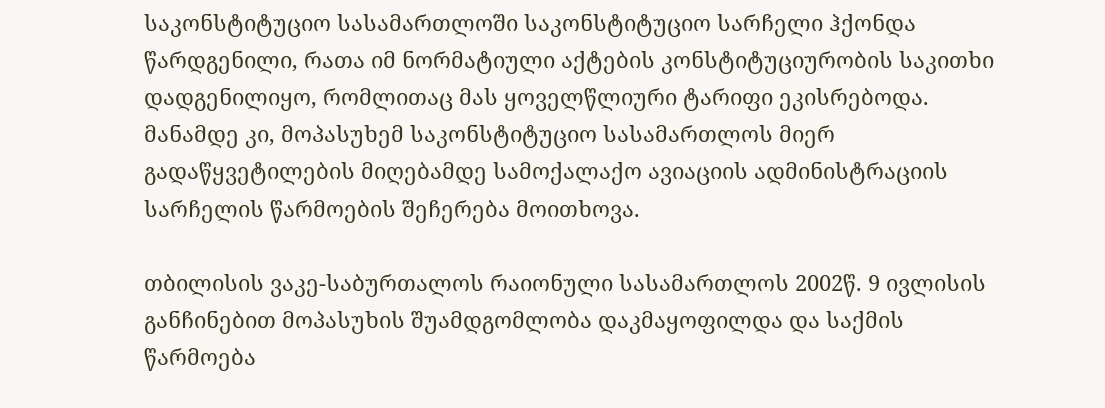საკონსტიტუციო სასამართლოში საკონსტიტუციო სარჩელი ჰქონდა წარდგენილი, რათა იმ ნორმატიული აქტების კონსტიტუციურობის საკითხი დადგენილიყო, რომლითაც მას ყოველწლიური ტარიფი ეკისრებოდა. მანამდე კი, მოპასუხემ საკონსტიტუციო სასამართლოს მიერ გადაწყვეტილების მიღებამდე სამოქალაქო ავიაციის ადმინისტრაციის სარჩელის წარმოების შეჩერება მოითხოვა.

თბილისის ვაკე-საბურთალოს რაიონული სასამართლოს 2002წ. 9 ივლისის განჩინებით მოპასუხის შუამდგომლობა დაკმაყოფილდა და საქმის წარმოება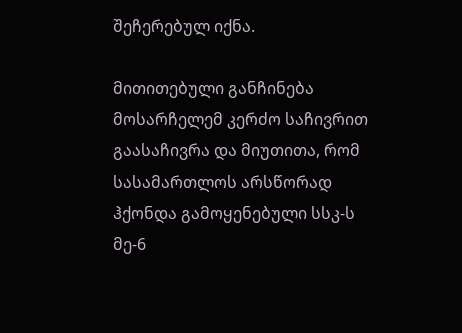შეჩერებულ იქნა.

მითითებული განჩინება მოსარჩელემ კერძო საჩივრით გაასაჩივრა და მიუთითა, რომ სასამართლოს არსწორად ჰქონდა გამოყენებული სსკ-ს მე-6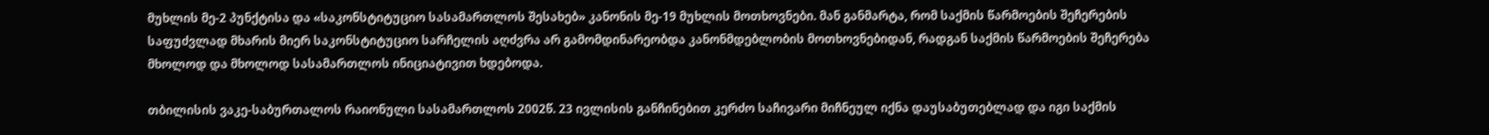მუხლის მე-2 პუნქტისა და «საკონსტიტუციო სასამართლოს შესახებ» კანონის მე-19 მუხლის მოთხოვნები. მან განმარტა, რომ საქმის წარმოების შეჩერების საფუძვლად მხარის მიერ საკონსტიტუციო სარჩელის აღძვრა არ გამომდინარეობდა კანონმდებლობის მოთხოვნებიდან, რადგან საქმის წარმოების შეჩერება მხოლოდ და მხოლოდ სასამართლოს ინიციატივით ხდებოდა.

თბილისის ვაკე-საბურთალოს რაიონული სასამართლოს 2002წ. 23 ივლისის განჩინებით კერძო საჩივარი მიჩნეულ იქნა დაუსაბუთებლად და იგი საქმის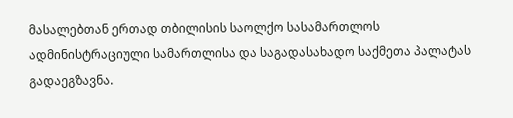მასალებთან ერთად თბილისის საოლქო სასამართლოს ადმინისტრაციული სამართლისა და საგადასახადო საქმეთა პალატას გადაეგზავნა.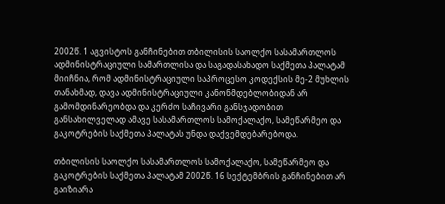2002წ. 1 აგვისტოს განჩინებით თბილისის საოლქო სასამართლოს ადმინისტრაციული სამართლისა და საგადასახადო საქმეთა პალატამ მიიჩნია, რომ ადმინისტრაციული საპროცესო კოდექსის მე-2 მუხლის თანახმად, დავა ადმინისტრაციული კანონმდებლობიდან არ გამომდინარეობდა და კერძო საჩივარი განსჯადობით განსახილველად ამავე სასამართლოს სამოქალაქო, სამეწარმეო და გაკოტრების საქმეთა პალატას უნდა დაქვემდებარებოდა.

თბილისის საოლქო სასამართლოს სამოქალაქო, სამეწარმეო და გაკოტრების საქმეთა პალატამ 2002წ. 16 სექტემბრის განჩინებით არ გაიზიარა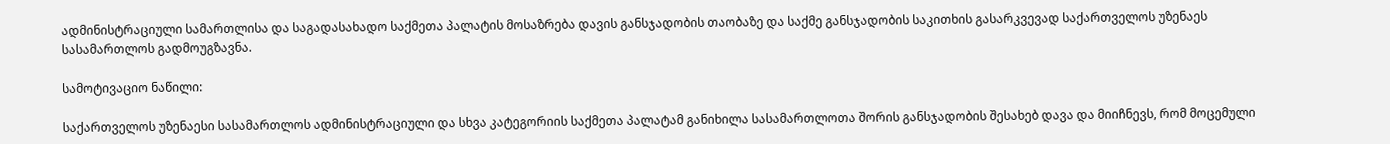ადმინისტრაციული სამართლისა და საგადასახადო საქმეთა პალატის მოსაზრება დავის განსჯადობის თაობაზე და საქმე განსჯადობის საკითხის გასარკვევად საქართველოს უზენაეს სასამართლოს გადმოუგზავნა.

სამოტივაციო ნაწილი:

საქართველოს უზენაესი სასამართლოს ადმინისტრაციული და სხვა კატეგორიის საქმეთა პალატამ განიხილა სასამართლოთა შორის განსჯადობის შესახებ დავა და მიიჩნევს, რომ მოცემული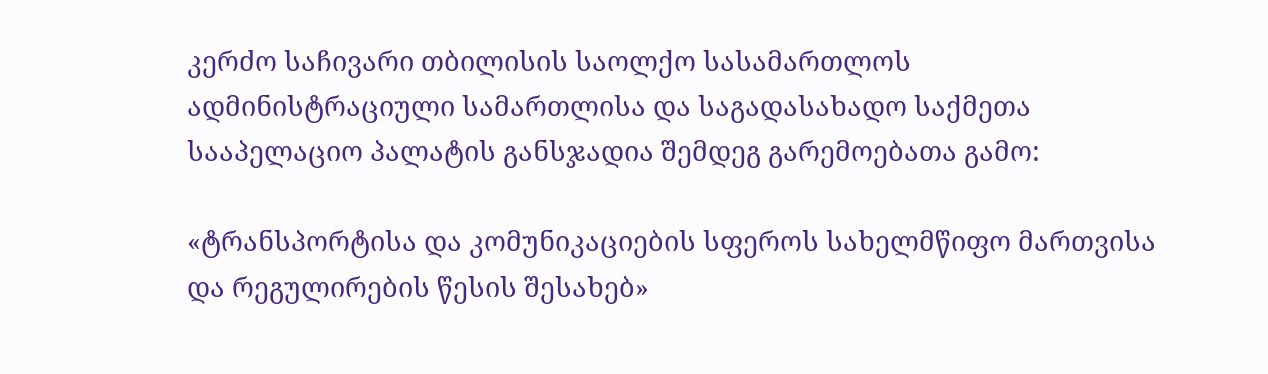კერძო საჩივარი თბილისის საოლქო სასამართლოს ადმინისტრაციული სამართლისა და საგადასახადო საქმეთა სააპელაციო პალატის განსჯადია შემდეგ გარემოებათა გამო:

«ტრანსპორტისა და კომუნიკაციების სფეროს სახელმწიფო მართვისა და რეგულირების წესის შესახებ»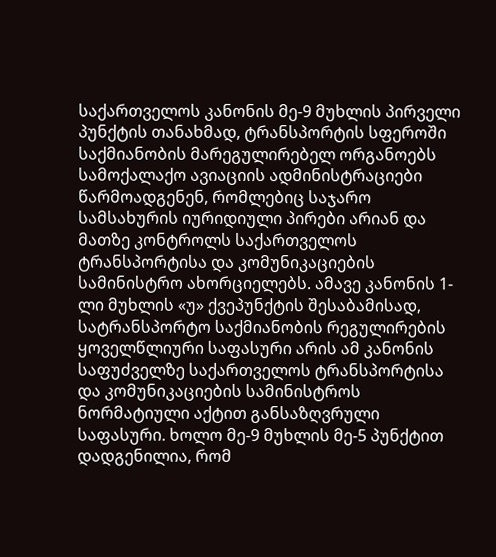საქართველოს კანონის მე-9 მუხლის პირველი პუნქტის თანახმად, ტრანსპორტის სფეროში საქმიანობის მარეგულირებელ ორგანოებს სამოქალაქო ავიაციის ადმინისტრაციები წარმოადგენენ, რომლებიც საჯარო სამსახურის იურიდიული პირები არიან და მათზე კონტროლს საქართველოს ტრანსპორტისა და კომუნიკაციების სამინისტრო ახორციელებს. ამავე კანონის 1-ლი მუხლის «უ» ქვეპუნქტის შესაბამისად, სატრანსპორტო საქმიანობის რეგულირების ყოველწლიური საფასური არის ამ კანონის საფუძველზე საქართველოს ტრანსპორტისა და კომუნიკაციების სამინისტროს ნორმატიული აქტით განსაზღვრული საფასური. ხოლო მე-9 მუხლის მე-5 პუნქტით დადგენილია, რომ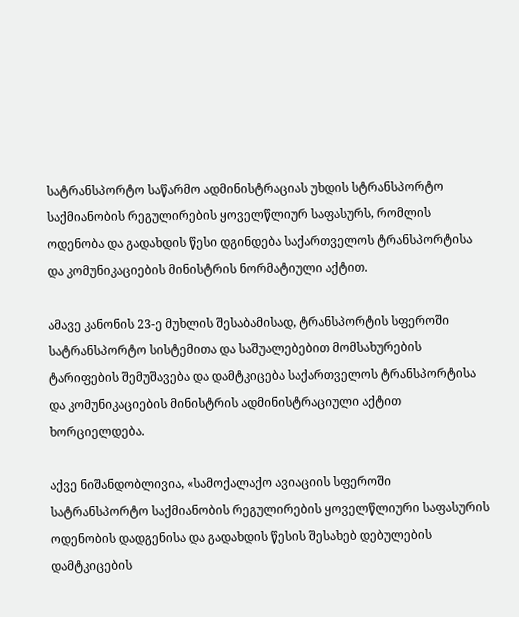სატრანსპორტო საწარმო ადმინისტრაციას უხდის სტრანსპორტო საქმიანობის რეგულირების ყოველწლიურ საფასურს, რომლის ოდენობა და გადახდის წესი დგინდება საქართველოს ტრანსპორტისა და კომუნიკაციების მინისტრის ნორმატიული აქტით.

ამავე კანონის 23-ე მუხლის შესაბამისად, ტრანსპორტის სფეროში სატრანსპორტო სისტემითა და საშუალებებით მომსახურების ტარიფების შემუშავება და დამტკიცება საქართველოს ტრანსპორტისა და კომუნიკაციების მინისტრის ადმინისტრაციული აქტით ხორციელდება.

აქვე ნიშანდობლივია, «სამოქალაქო ავიაციის სფეროში სატრანსპორტო საქმიანობის რეგულირების ყოველწლიური საფასურის ოდენობის დადგენისა და გადახდის წესის შესახებ დებულების დამტკიცების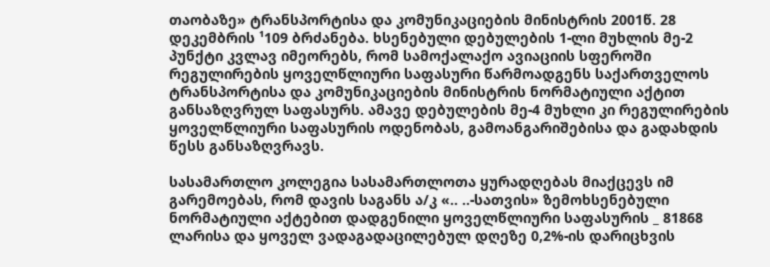თაობაზე» ტრანსპორტისა და კომუნიკაციების მინისტრის 2001წ. 28 დეკემბრის ¹109 ბრძანება. ხსენებული დებულების 1-ლი მუხლის მე-2 პუნქტი კვლავ იმეორებს, რომ სამოქალაქო ავიაციის სფეროში რეგულირების ყოველწლიური საფასური წარმოადგენს საქართველოს ტრანსპორტისა და კომუნიკაციების მინისტრის ნორმატიული აქტით განსაზღვრულ საფასურს. ამავე დებულების მე-4 მუხლი კი რეგულირების ყოველწლიური საფასურის ოდენობას, გამოანგარიშებისა და გადახდის წესს განსაზღვრავს.

სასამართლო კოლეგია სასამართლოთა ყურადღებას მიაქცევს იმ გარემოებას, რომ დავის საგანს ა/კ «.. ..-სათვის» ზემოხსენებული ნორმატიული აქტებით დადგენილი ყოველწლიური საფასურის _ 81868 ლარისა და ყოველ ვადაგადაცილებულ დღეზე 0,2%-ის დარიცხვის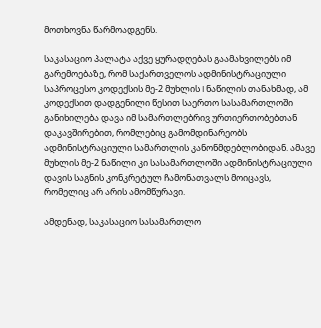მოთხოვნა წარმოადგენს.

საკასაციო პალატა აქვე ყურადღებას გაამახვილებს იმ გარემოებაზე, რომ საქართველოს ადმინისტრაციული საპროცესო კოდექსის მე-2 მუხლის I ნაწილის თანახმად, ამ კოდექსით დადგენილი წესით საერთო სასამართლოში განიხილება დავა იმ სამართლებრივ ურთიერთობებთან დაკავშირებით, რომლებიც გამომდინარეობს ადმინისტრაციული სამართლის კანონმდებლობიდან. ამავე მუხლის მე-2 ნაწილი კი სასამართლოში ადმინისტრაციული დავის საგნის კონკრეტულ ჩამონათვალს მოიცავს, რომელიც არ არის ამომწურავი.

ამდენად, საკასაციო სასამართლო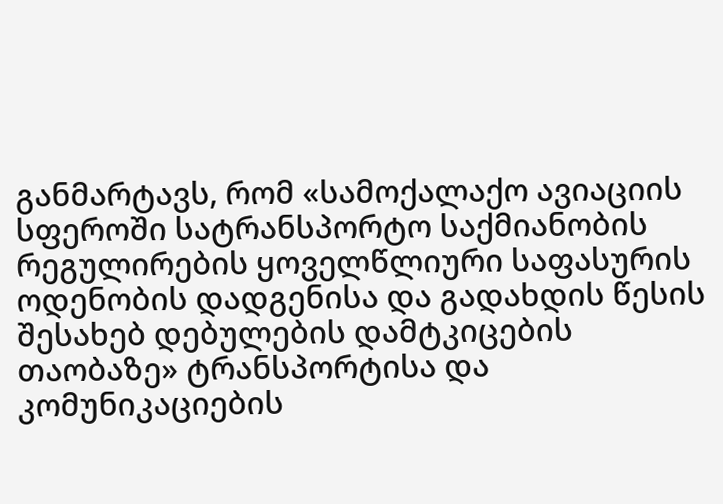განმარტავს, რომ «სამოქალაქო ავიაციის სფეროში სატრანსპორტო საქმიანობის რეგულირების ყოველწლიური საფასურის ოდენობის დადგენისა და გადახდის წესის შესახებ დებულების დამტკიცების თაობაზე» ტრანსპორტისა და კომუნიკაციების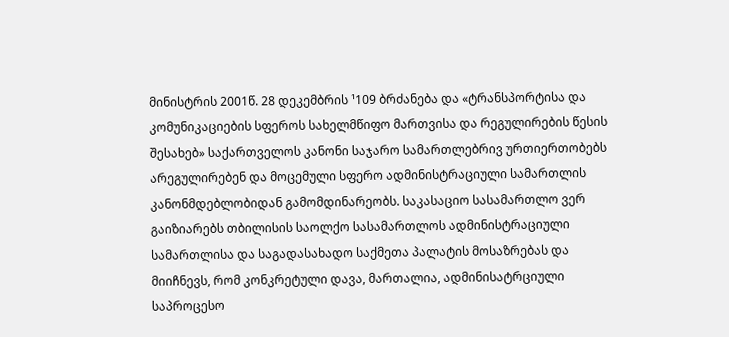მინისტრის 2001წ. 28 დეკემბრის ¹109 ბრძანება და «ტრანსპორტისა და კომუნიკაციების სფეროს სახელმწიფო მართვისა და რეგულირების წესის შესახებ» საქართველოს კანონი საჯარო სამართლებრივ ურთიერთობებს არეგულირებენ და მოცემული სფერო ადმინისტრაციული სამართლის კანონმდებლობიდან გამომდინარეობს. საკასაციო სასამართლო ვერ გაიზიარებს თბილისის საოლქო სასამართლოს ადმინისტრაციული სამართლისა და საგადასახადო საქმეთა პალატის მოსაზრებას და მიიჩნევს, რომ კონკრეტული დავა, მართალია, ადმინისატრციული საპროცესო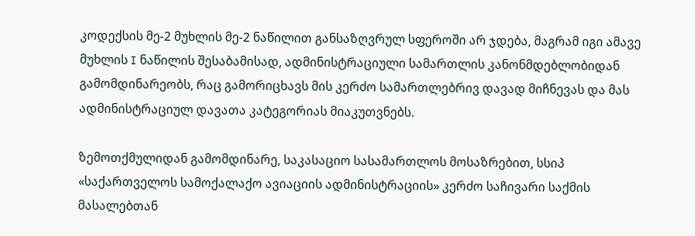კოდექსის მე-2 მუხლის მე-2 ნაწილით განსაზღვრულ სფეროში არ ჯდება, მაგრამ იგი ამავე მუხლის I ნაწილის შესაბამისად, ადმინისტრაციული სამართლის კანონმდებლობიდან გამომდინარეობს, რაც გამორიცხავს მის კერძო სამართლებრივ დავად მიჩნევას და მას ადმინისტრაციულ დავათა კატეგორიას მიაკუთვნებს.

ზემოთქმულიდან გამომდინარე, საკასაციო სასამართლოს მოსაზრებით, სსიპ «საქართველოს სამოქალაქო ავიაციის ადმინისტრაციის» კერძო საჩივარი საქმის მასალებთან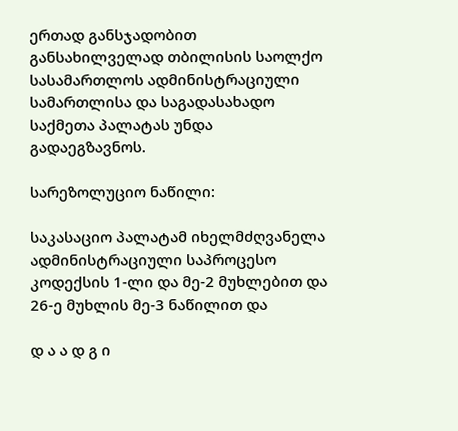ერთად განსჯადობით განსახილველად თბილისის საოლქო სასამართლოს ადმინისტრაციული სამართლისა და საგადასახადო საქმეთა პალატას უნდა გადაეგზავნოს.

სარეზოლუციო ნაწილი:

საკასაციო პალატამ იხელმძღვანელა ადმინისტრაციული საპროცესო კოდექსის 1-ლი და მე-2 მუხლებით და 26-ე მუხლის მე-3 ნაწილით და

დ ა ა დ გ ი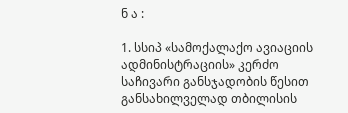ნ ა :

1. სსიპ «სამოქალაქო ავიაციის ადმინისტრაციის» კერძო საჩივარი განსჯადობის წესით განსახილველად თბილისის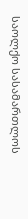საოლქო სასამართლოს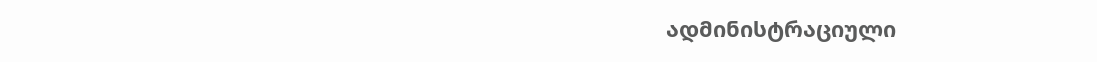ადმინისტრაციული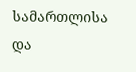სამართლისა და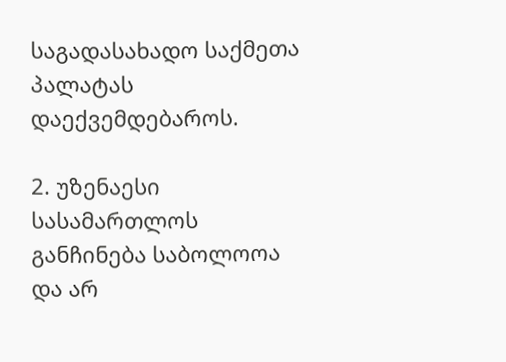საგადასახადო საქმეთა პალატას დაექვემდებაროს.

2. უზენაესი სასამართლოს განჩინება საბოლოოა და არ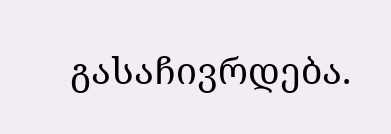გასაჩივრდება.